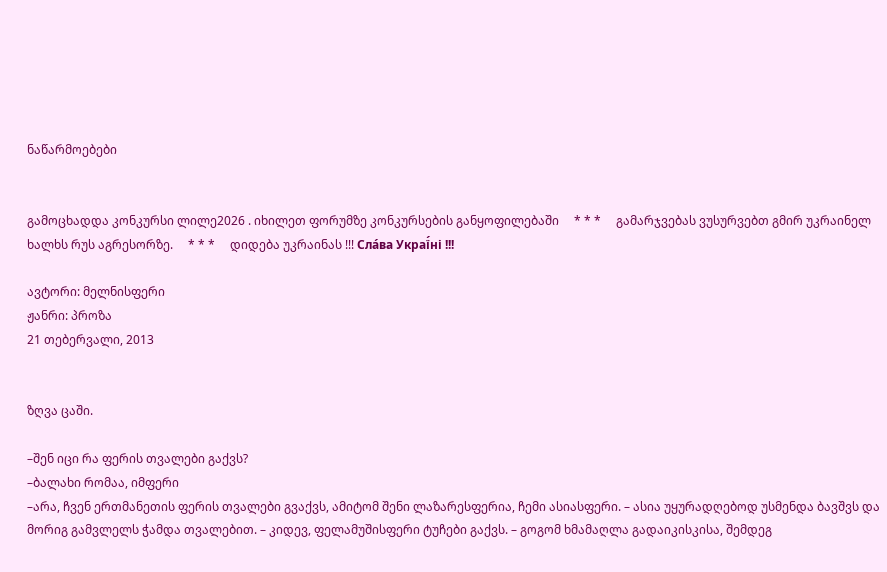ნაწარმოებები


გამოცხადდა კონკურსი ლილე2026 . იხილეთ ფორუმზე კონკურსების განყოფილებაში     * * *     გამარჯვებას ვუსურვებთ გმირ უკრაინელ ხალხს რუს აგრესორზე.     * * *     დიდება უკრაინას !!! Сла́ва Украї́ні !!!

ავტორი: მელნისფერი
ჟანრი: პროზა
21 თებერვალი, 2013


ზღვა ცაში.

–შენ იცი რა ფერის თვალები გაქვს?
–ბალახი რომაა, იმფერი
–არა, ჩვენ ერთმანეთის ფერის თვალები გვაქვს, ამიტომ შენი ლაზარესფერია, ჩემი ასიასფერი. – ასია უყურადღებოდ უსმენდა ბავშვს და მორიგ გამვლელს ჭამდა თვალებით. – კიდევ, ფელამუშისფერი ტუჩები გაქვს. – გოგომ ხმამაღლა გადაიკისკისა, შემდეგ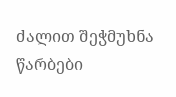ძალით შეჭმუხნა წარბები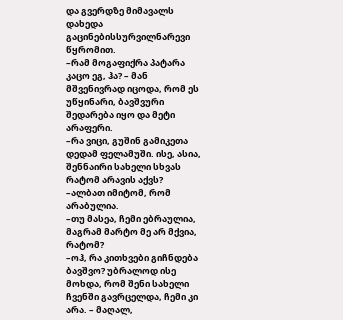და გვერდზე მიმავალს დახედა გაცინებისსურვილნარევი წყრომით.
–რამ მოგაფიქრა პატარა კაცო ეგ, ჰა? – მან მშვენივრად იცოდა, რომ ეს უწყინარი, ბავშვური შედარება იყო და მეტი არაფერი.
–რა ვიცი, გუშინ გამიკეთა დედამ ფელამუში. ისე, ასია, შენნაირი სახელი სხვას რატომ არავის აქვს?
–ალბათ იმიტომ, რომ არაბულია.
–თუ მასეა, ჩემი ებრაულია, მაგრამ მარტო მე არ მქვია, რატომ?
–ოჰ, რა კითხვები გიჩნდება ბავშვო? უბრალოდ ისე მოხდა, რომ შენი სახელი ჩვენში გავრცელდა, ჩემი კი არა. – მაღალ,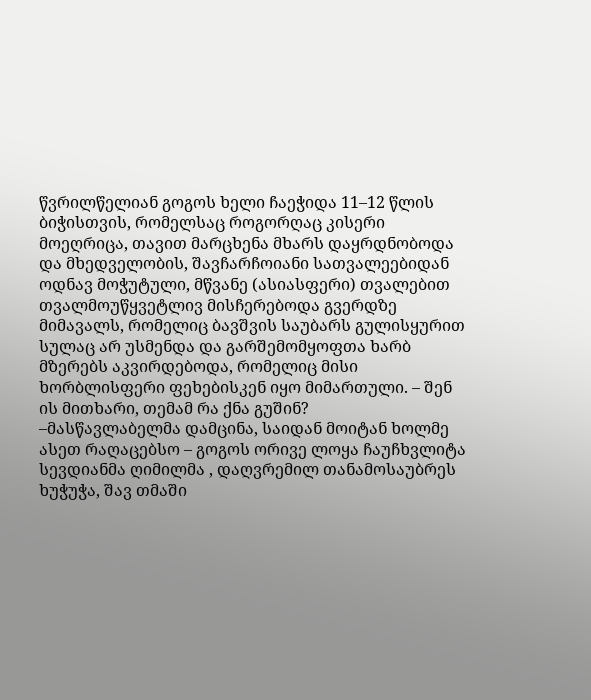წვრილწელიან გოგოს ხელი ჩაეჭიდა 11–12 წლის ბიჭისთვის, რომელსაც როგორღაც კისერი მოეღრიცა, თავით მარცხენა მხარს დაყრდნობოდა და მხედველობის, შავჩარჩოიანი სათვალეებიდან ოდნავ მოჭუტული, მწვანე (ასიასფერი) თვალებით თვალმოუწყვეტლივ მისჩერებოდა გვერდზე მიმავალს, რომელიც ბავშვის საუბარს გულისყურით სულაც არ უსმენდა და გარშემომყოფთა ხარბ მზერებს აკვირდებოდა, რომელიც მისი ხორბლისფერი ფეხებისკენ იყო მიმართული. – შენ ის მითხარი, თემამ რა ქნა გუშინ?
–მასწავლაბელმა დამცინა, საიდან მოიტან ხოლმე ასეთ რაღაცებსო – გოგოს ორივე ლოყა ჩაუჩხვლიტა სევდიანმა ღიმილმა , დაღვრემილ თანამოსაუბრეს ხუჭუჭა, შავ თმაში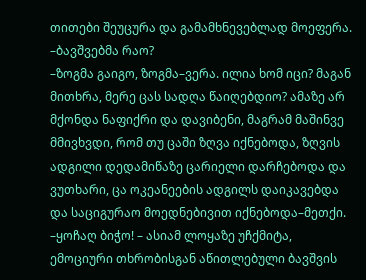თითები შეუცურა და გამამხნევებლად მოეფერა.
–ბავშვებმა რაო?
–ზოგმა გაიგო, ზოგმა–ვერა. ილია ხომ იცი? მაგან მითხრა, მერე ცას სადღა წაიღებდიო? ამაზე არ მქონდა ნაფიქრი და დავიბენი, მაგრამ მაშინვე მმივხვდი, რომ თუ ცაში ზღვა იქნებოდა, ზღვის ადგილი დედამიწაზე ცარიელი დარჩებოდა და ვუთხარი, ცა ოკეანეების ადგილს დაიკავებდა და საციგურაო მოედნებივით იქნებოდა–მეთქი.
–ყოჩაღ ბიჭო! – ასიამ ლოყაზე უჩქმიტა, ემოციური თხრობისგან აწითლებული ბავშვის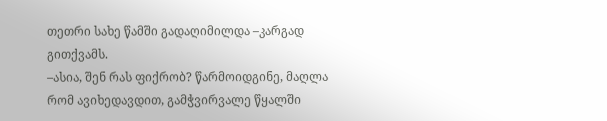თეთრი სახე წამში გადაღიმილდა –კარგად გითქვამს.
–ასია, შენ რას ფიქრობ? წარმოიდგინე, მაღლა რომ ავიხედავდით, გამჭვირვალე წყალში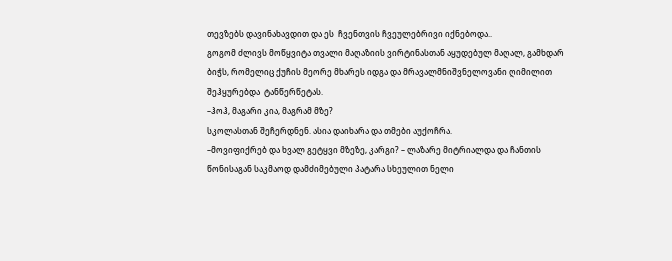თევზებს დავინახავდით და ეს  ჩვენთვის ჩვეულებრივი იქნებოდა..
გოგომ ძლივს მოწყვიტა თვალი მაღაზიის ვირტინასთან აყუდებულ მაღალ, გამხდარ ბიჭს, რომელიც ქუჩის მეორე მხარეს იდგა და მრავალმნიშვნელოვანი ღიმილით შეჰყურებდა  ტანწერწეტას.
–ჰოჰ, მაგარი კია, მაგრამ მზე?
სკოლასთან შეჩერდნენ. ასია დაიხარა და თმები აუქოჩრა.
–მოვიფიქრებ და ხვალ გეტყვი მზეზე, კარგი? – ლაზარე მიტრიალდა და ჩანთის წონისაგან საკმაოდ დამძიმებული პატარა სხეულით ნელი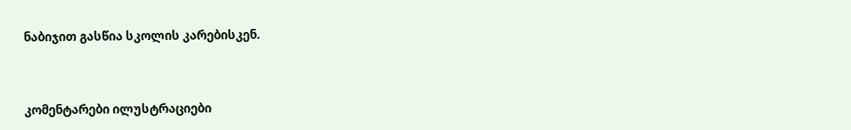ნაბიჯით გასწია სკოლის კარებისკენ.



კომენტარები ილუსტრაციები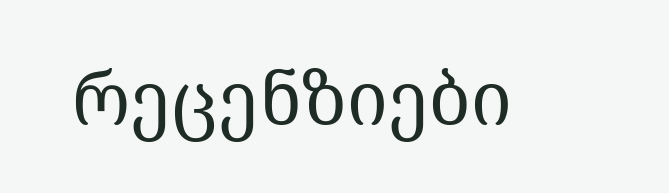რეცენზიები